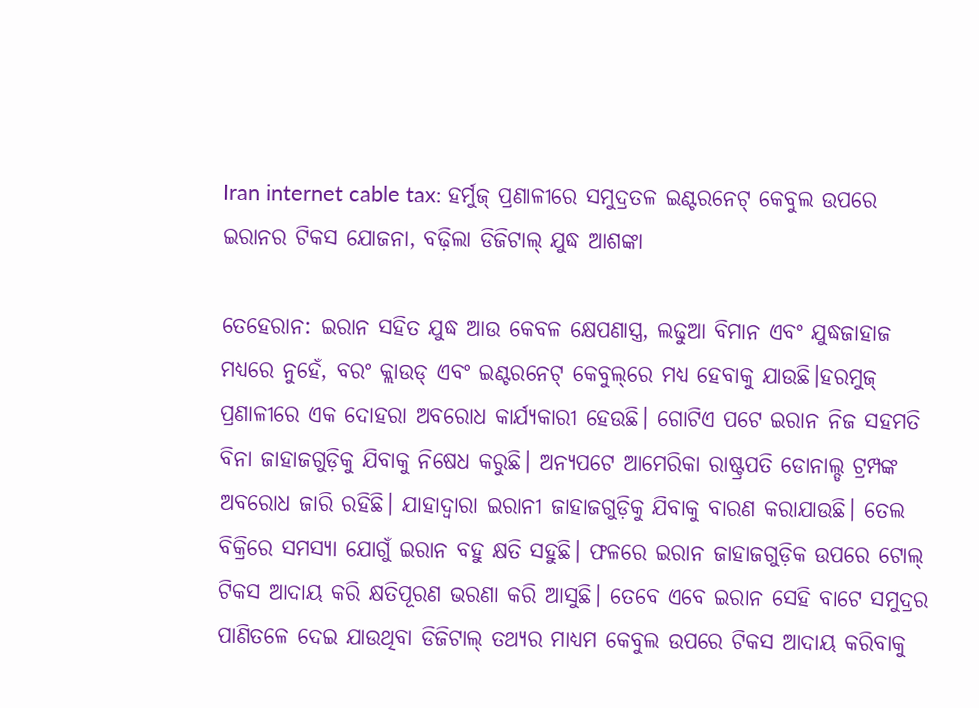Iran internet cable tax: ହର୍ମୁଜ୍ ପ୍ରଣାଳୀରେ ସମୁଦ୍ରତଳ ଇଣ୍ଟରନେଟ୍ କେବୁଲ ଉପରେ ଇରାନର ଟିକସ ଯୋଜନା, ବଢ଼ିଲା ଡିଜିଟାଲ୍ ଯୁଦ୍ଧ ଆଶଙ୍କା

ତେହେରାନ: ଇରାନ ସହିତ ଯୁଦ୍ଧ ଆଉ କେବଳ କ୍ଷେପଣାସ୍ତ୍ର, ଲଢୁଆ ବିମାନ ଏବଂ ଯୁଦ୍ଧଜାହାଜ ମଧ୍ୟରେ ନୁହେଁ, ବରଂ କ୍ଲାଉଡ୍ ଏବଂ ଇଣ୍ଟରନେଟ୍ କେବୁଲ୍‌ରେ ମଧ୍ୟ ହେବାକୁ ଯାଉଛି।ହରମୁଜ୍ ପ୍ରଣାଳୀରେ ଏକ ଦୋହରା ଅବରୋଧ କାର୍ଯ୍ୟକାରୀ ହେଉଛି। ଗୋଟିଏ ପଟେ ଇରାନ ନିଜ ସହମତି ବିନା ଜାହାଜଗୁଡ଼ିକୁ ଯିବାକୁ ନିଷେଧ କରୁଛି। ଅନ୍ୟପଟେ ଆମେରିକା ରାଷ୍ଟ୍ରପତି ଡୋନାଲ୍ଡ ଟ୍ରମ୍ପଙ୍କ ଅବରୋଧ ଜାରି ରହିଛି। ଯାହାଦ୍ବାରା ଇରାନୀ ଜାହାଜଗୁଡ଼ିକୁ ଯିବାକୁ ବାରଣ କରାଯାଉଛି। ତେଲ ବିକ୍ରିରେ ସମସ୍ୟା ଯୋଗୁଁ ଇରାନ ବହୁ କ୍ଷତି ସହୁଛି। ଫଳରେ ଇରାନ ଜାହାଜଗୁଡ଼ିକ ଉପରେ ଟୋଲ୍ ଟିକସ ଆଦାୟ କରି କ୍ଷତିପୂରଣ ଭରଣା କରି ଆସୁଛି। ତେବେ ଏବେ ଇରାନ ସେହି ବାଟେ ସମୁଦ୍ରର ପାଣିତଳେ ଦେଇ ଯାଉଥିବା ଡିଜିଟାଲ୍ ତଥ୍ୟର ମାଧ୍ୟମ କେବୁଲ ଉପରେ ଟିକସ ଆଦାୟ କରିବାକୁ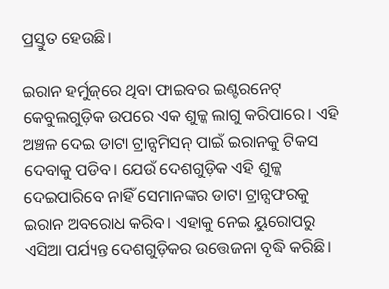ପ୍ରସ୍ତୁତ ହେଉଛି।

ଇରାନ ହର୍ମୁଜ୍‌ରେ ଥିବା ଫାଇବର ଇଣ୍ଟରନେଟ୍ କେବୁଲଗୁଡ଼ିକ ଉପରେ ଏକ ଶୁଳ୍କ ଲାଗୁ କରିପାରେ। ଏହି ଅଞ୍ଚଳ ଦେଇ ଡାଟା ଟ୍ରାନ୍ସମିସନ୍ ପାଇଁ ଇରାନକୁ ଟିକସ ଦେବାକୁ ପଡିବ। ଯେଉଁ ଦେଶଗୁଡ଼ିକ ଏହି ଶୁଳ୍କ ଦେଇପାରିବେ ନାହିଁ ସେମାନଙ୍କର ଡାଟା ଟ୍ରାନ୍ସଫରକୁ ଇରାନ ଅବରୋଧ କରିବ। ଏହାକୁ ନେଇ ୟୁରୋପରୁ ଏସିଆ ପର୍ଯ୍ୟନ୍ତ ଦେଶଗୁଡ଼ିକର ଉତ୍ତେଜନା ବୃଦ୍ଧି କରିଛି।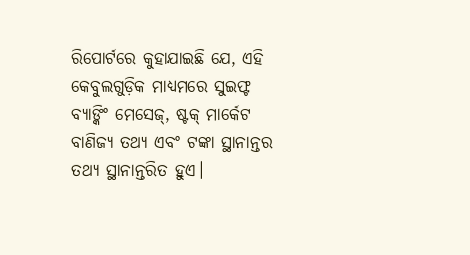ରିପୋର୍ଟରେ କୁହାଯାଇଛି ଯେ, ଏହି କେବୁଲଗୁଡ଼ିକ ମାଧ୍ୟମରେ ସୁଇଫ୍ଟ ବ୍ୟାଙ୍କିଂ ମେସେଜ୍, ଷ୍ଟକ୍ ମାର୍କେଟ ବାଣିଜ୍ୟ ତଥ୍ୟ ଏବଂ ଟଙ୍କା ସ୍ଥାନାନ୍ତର ତଥ୍ୟ ସ୍ଥାନାନ୍ତରିତ ହୁଏ।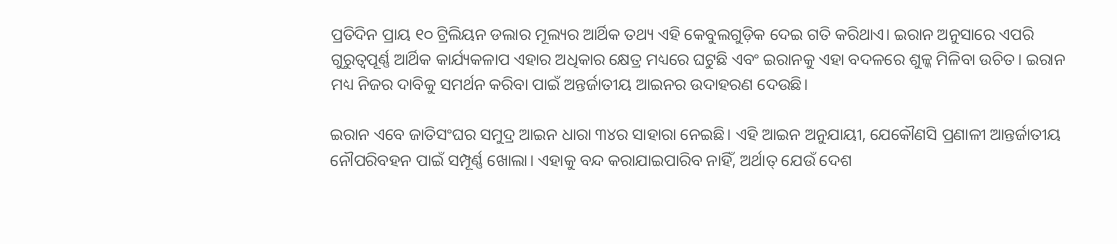ପ୍ରତିଦିନ ପ୍ରାୟ ୧୦ ଟ୍ରିଲିୟନ ଡଲାର ମୂଲ୍ୟର ଆର୍ଥିକ ତଥ୍ୟ ଏହି କେବୁଲଗୁଡ଼ିକ ଦେଇ ଗତି କରିଥାଏ। ଇରାନ ଅନୁସାରେ ଏପରି ଗୁରୁତ୍ୱପୂର୍ଣ୍ଣ ଆର୍ଥିକ କାର୍ଯ୍ୟକଳାପ ଏହାର ଅଧିକାର କ୍ଷେତ୍ର ମଧ୍ୟରେ ଘଟୁଛି ଏବଂ ଇରାନକୁ ଏହା ବଦଳରେ ଶୁଳ୍କ ମିଳିବା ଉଚିତ। ଇରାନ ମଧ୍ୟ ନିଜର ଦାବିକୁ ସମର୍ଥନ କରିବା ପାଇଁ ଅନ୍ତର୍ଜାତୀୟ ଆଇନର ଉଦାହରଣ ଦେଉଛି।

ଇରାନ ଏବେ ଜାତିସଂଘର ସମୁଦ୍ର ଆଇନ ଧାରା ୩୪ର ସାହାରା ନେଇଛି। ଏହି ଆଇନ ଅନୁଯାୟୀ, ଯେକୌଣସି ପ୍ରଣାଳୀ ଆନ୍ତର୍ଜାତୀୟ ନୌପରିବହନ ପାଇଁ ସମ୍ପୂର୍ଣ୍ଣ ଖୋଲା। ଏହାକୁ ବନ୍ଦ କରାଯାଇପାରିବ ନାହିଁ, ଅର୍ଥାତ୍ ଯେଉଁ ଦେଶ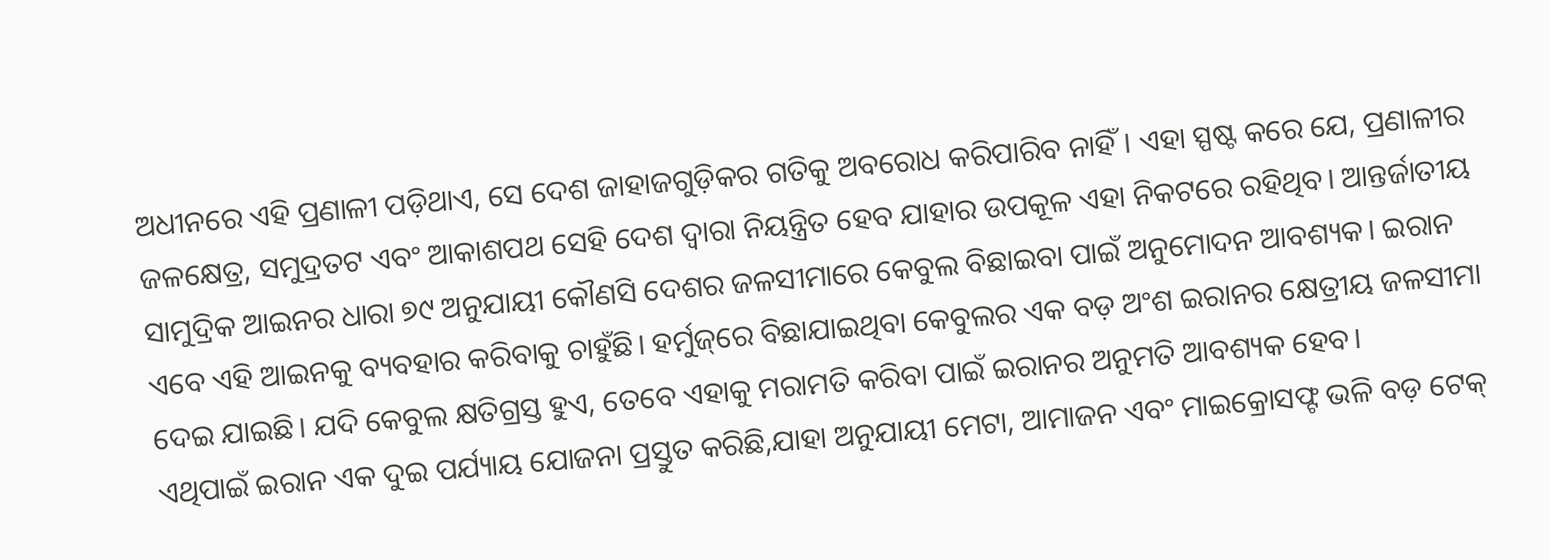ଅଧୀନରେ ଏହି ପ୍ରଣାଳୀ ପଡ଼ିଥାଏ, ସେ ଦେଶ ଜାହାଜଗୁଡ଼ିକର ଗତିକୁ ଅବରୋଧ କରିପାରିବ ନାହିଁ। ଏହା ସ୍ପଷ୍ଟ କରେ ଯେ, ପ୍ରଣାଳୀର ଜଳକ୍ଷେତ୍ର, ସମୁଦ୍ରତଟ ଏବଂ ଆକାଶପଥ ସେହି ଦେଶ ଦ୍ୱାରା ନିୟନ୍ତ୍ରିତ ହେବ ଯାହାର ଉପକୂଳ ଏହା ନିକଟରେ ରହିଥିବ। ଆନ୍ତର୍ଜାତୀୟ ସାମୁଦ୍ରିକ ଆଇନର ଧାରା ୭୯ ଅନୁଯାୟୀ କୌଣସି ଦେଶର ଜଳସୀମାରେ କେବୁଲ ବିଛାଇବା ପାଇଁ ଅନୁମୋଦନ ଆବଶ୍ୟକ। ଇରାନ ଏବେ ଏହି ଆଇନକୁ ବ୍ୟବହାର କରିବାକୁ ଚାହୁଁଛି। ହର୍ମୁଜ୍‌ରେ ବିଛାଯାଇଥିବା କେବୁଲର ଏକ ବଡ଼ ଅଂଶ ଇରାନର କ୍ଷେତ୍ରୀୟ ଜଳସୀମା ଦେଇ ଯାଇଛି। ଯଦି କେବୁଲ କ୍ଷତିଗ୍ରସ୍ତ ହୁଏ, ତେବେ ଏହାକୁ ମରାମତି କରିବା ପାଇଁ ଇରାନର ଅନୁମତି ଆବଶ୍ୟକ ହେବ।
ଏଥିପାଇଁ ଇରାନ ଏକ ଦୁଇ ପର୍ଯ୍ୟାୟ ଯୋଜନା ପ୍ରସ୍ତୁତ କରିଛି,ଯାହା ଅନୁଯାୟୀ ମେଟା, ଆମାଜନ ଏବଂ ମାଇକ୍ରୋସଫ୍ଟ ଭଳି ବଡ଼ ଟେକ୍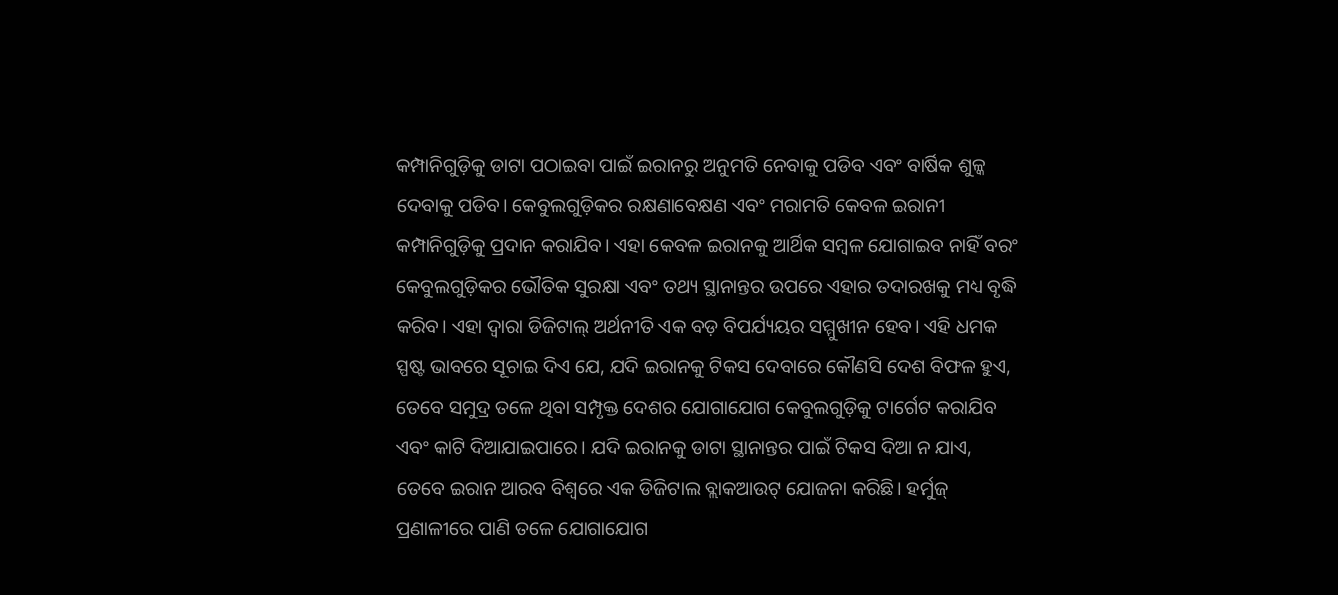କମ୍ପାନିଗୁଡ଼ିକୁ ଡାଟା ପଠାଇବା ପାଇଁ ଇରାନରୁ ଅନୁମତି ନେବାକୁ ପଡିବ ଏବଂ ବାର୍ଷିକ ଶୁଳ୍କ ଦେବାକୁ ପଡିବ। କେବୁଲଗୁଡ଼ିକର ରକ୍ଷଣାବେକ୍ଷଣ ଏବଂ ମରାମତି କେବଳ ଇରାନୀ କମ୍ପାନିଗୁଡ଼ିକୁ ପ୍ରଦାନ କରାଯିବ। ଏହା କେବଳ ଇରାନକୁ ଆର୍ଥିକ ସମ୍ବଳ ଯୋଗାଇବ ନାହିଁ ବରଂ କେବୁଲଗୁଡ଼ିକର ଭୌତିକ ସୁରକ୍ଷା ଏବଂ ତଥ୍ୟ ସ୍ଥାନାନ୍ତର ଉପରେ ଏହାର ତଦାରଖକୁ ମଧ୍ୟ ବୃଦ୍ଧି କରିବ। ଏହା ଦ୍ବାରା ଡିଜିଟାଲ୍ ଅର୍ଥନୀତି ଏକ ବଡ଼ ବିପର୍ଯ୍ୟୟର ସମ୍ମୁଖୀନ ହେବ। ଏହି ଧମକ ସ୍ପଷ୍ଟ ଭାବରେ ସୂଚାଇ ଦିଏ ଯେ, ଯଦି ଇରାନକୁ ଟିକସ ଦେବାରେ କୌଣସି ଦେଶ ବିଫଳ ହୁଏ, ତେବେ ସମୁଦ୍ର ତଳେ ଥିବା ସମ୍ପୃକ୍ତ ଦେଶର ଯୋଗାଯୋଗ କେବୁଲଗୁଡ଼ିକୁ ଟାର୍ଗେଟ କରାଯିବ ଏବଂ କାଟି ଦିଆଯାଇପାରେ। ଯଦି ଇରାନକୁ ଡାଟା ସ୍ଥାନାନ୍ତର ପାଇଁ ଟିକସ ଦିଆ ନ ଯାଏ, ତେବେ ଇରାନ ଆରବ ବିଶ୍ୱରେ ଏକ ଡିଜିଟାଲ ବ୍ଲାକଆଉଟ୍ ଯୋଜନା କରିଛି। ହର୍ମୁଜ୍ ପ୍ରଣାଳୀରେ ପାଣି ତଳେ ଯୋଗାଯୋଗ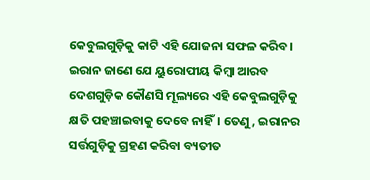କେବୁଲଗୁଡ଼ିକୁ କାଟି ଏହି ଯୋଜନା ସଫଳ କରିବ। ଇରାନ ଜାଣେ ଯେ ୟୁରୋପୀୟ କିମ୍ବା ଆରବ ଦେଶଗୁଡ଼ିକ କୌଣସି ମୂଲ୍ୟରେ ଏହି କେବୁଲଗୁଡ଼ିକୁ କ୍ଷତି ପହଞ୍ଚାଇବାକୁ ଦେବେ ନାହିଁ। ତେଣୁ, ଇରାନର ସର୍ତ୍ତଗୁଡ଼ିକୁ ଗ୍ରହଣ କରିବା ବ୍ୟତୀତ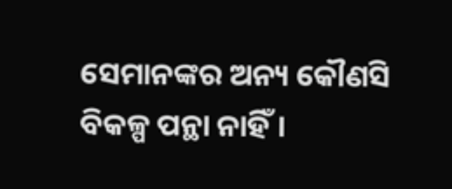ସେମାନଙ୍କର ଅନ୍ୟ କୌଣସି ବିକଳ୍ପ ପନ୍ଥା ନାହିଁ।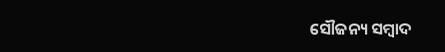ସୌଜନ୍ୟ ସମ୍ବାଦ